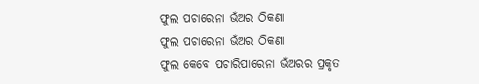ଫୁଲ ପଚାରେନା ଭଁଅର ଠିକଣା
ଫୁଲ ପଚାରେନା ଭଁଅର ଠିକଣା
ଫୁଲ କେବେ ପଚାରିପାରେନା ଭଁଅରର ପ୍ରକୃତ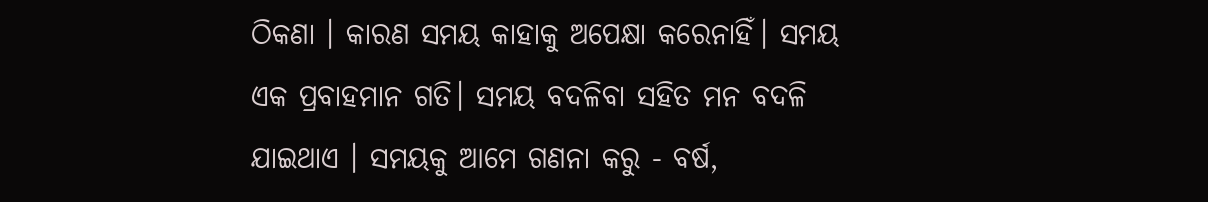ଠିକଣା । କାରଣ ସମୟ କାହାକୁ ଅପେକ୍ଷା କରେନାହିଁ। ସମୟ ଏକ ପ୍ରବାହମାନ ଗତି। ସମୟ ବଦଳିବା ସହିତ ମନ ବଦଳି ଯାଇଥାଏ । ସମୟକୁ ଆମେ ଗଣନା କରୁ - ବର୍ଷ,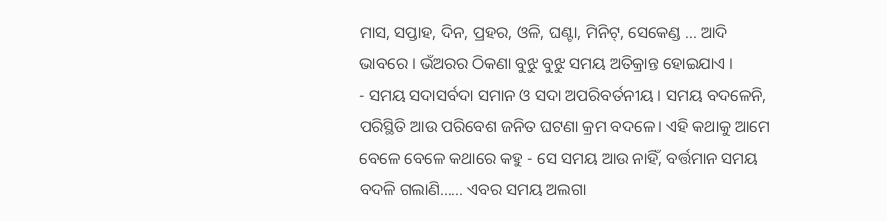ମାସ, ସପ୍ତାହ, ଦିନ, ପ୍ରହର, ଓଳି, ଘଣ୍ଟା, ମିନିଟ୍, ସେକେଣ୍ଡ ... ଆଦି ଭାବରେ । ଭଁଅରର ଠିକଣା ବୁଝୁ ବୁଝୁ ସମୟ ଅତିକ୍ରାନ୍ତ ହୋଇଯାଏ ।
- ସମୟ ସଦାସର୍ବଦା ସମାନ ଓ ସଦା ଅପରିବର୍ତନୀୟ । ସମୟ ବଦଳେନି, ପରିସ୍ଥିତି ଆଉ ପରିବେଶ ଜନିତ ଘଟଣା କ୍ରମ ବଦଳେ। ଏହି କଥାକୁ ଆମେ ବେଳେ ବେଳେ କଥାରେ କହୁ - ସେ ସମୟ ଆଉ ନାହିଁ, ବର୍ତ୍ତମାନ ସମୟ ବଦଳି ଗଲାଣି...... ଏବର ସମୟ ଅଲଗା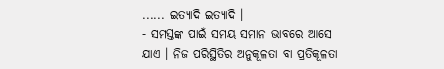...... ଇତ୍ୟାଦି ଇତ୍ୟାଦି ।
- ସମସ୍ତଙ୍କ ପାଇଁ ସମୟ ସମାନ ଭାବରେ ଆସେ ଯାଏ । ନିଜ ପରିସ୍ଥିତିର ଅନୁକୂଳତା ବା ପ୍ରତିକୂଳତା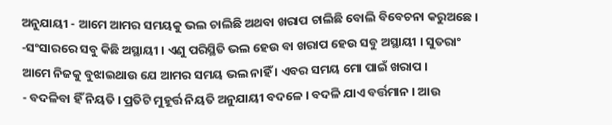ଅନୁଯାୟୀ - ଆମେ ଆମର ସମୟକୁ ଭଲ ଚାଲିଛି ଅଥବା ଖରାପ ଚାଲିଛି ବୋଲି ବିବେଚନା କରୁଅଛେ ।
-ସଂସାରରେ ସବୁ କିଛି ଅସ୍ଥାୟୀ । ଏଣୁ ପରିସ୍ଥିତି ଭଲ ହେଉ ବା ଖରାପ ହେଉ ସବୁ ଅସ୍ଥାୟୀ । ସୁତରାଂ ଆମେ ନିଜକୁ ବୁଝାଇଥାଉ ଯେ ଆମର ସମୟ ଭଲ ନାହିଁ । ଏବର ସମୟ ମୋ ପାଇଁ ଖରାପ ।
- ବଦଳିବା ହିଁ ନିୟତି । ପ୍ରତିଟି ମୁହୂର୍ତ୍ତ ନିୟତି ଅନୁଯାୟୀ ବଦଳେ । ବଦଳି ଯାଏ ବର୍ତ୍ତମାନ । ଆଉ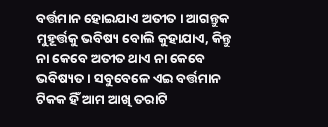ବର୍ତ୍ତମାନ ହୋଇଯାଏ ଅତୀତ । ଆଗନ୍ତୁକ ମୁହୂର୍ତ୍ତକୁ ଭବିଷ୍ୟ ବୋଲି କୁହାଯାଏ, କିନ୍ତୁ ନା କେବେ ଅତୀତ ଥାଏ ନା କେବେ ଭବିଷ୍ୟତ । ସବୁବେଳେ ଏଇ ବର୍ତ୍ତମାନ ଟିକକ ହିଁ ଆମ ଆଖି ତରାଟି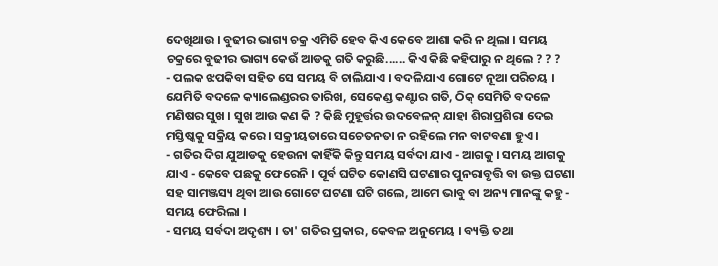ଦେଖିଥାଉ । ବୁଢୀର ଭାଗ୍ୟ ଚକ୍ର ଏମିତି ହେବ କିଏ କେବେ ଆଶା କରି ନ ଥିଲା । ସମୟ ଚକ୍ରରେ ବୁଢୀର ଭାଗ୍ୟ କେଉଁ ଆଡକୁ ଗତି କରୁଛି...... କିଏ କିଛି କହିପାରୁ ନ ଥିଲେ ? ? ?
- ପଲକ ଝପକିବା ସହିତ ସେ ସମୟ ବି ଚାଲିଯାଏ । ବଦଳିଯାଏ ଗୋଟେ ନୂଆ ପରିଚୟ । ଯେମିତି ବଦଳେ କ୍ୟାଲେଣ୍ଡରର ତାରିଖ, ସେକେଣ୍ଡ କଣ୍ଟାର ଗତି, ଠିକ୍ ସେମିତି ବଦଳେ ମଣିଷର ସୁଖ । ସୁଖ ଆଉ କଣ କି ? କିଛି ମୁହୂର୍ତ୍ତର ଉଦବେଳନ୍ ଯାହା ଶିରାପ୍ରଶିରା ଦେଇ ମସ୍ତିଷ୍କକୁ ସକ୍ରିୟ କରେ । ସକ୍ରୀୟତାରେ ସଚେତନତା ନ ରହିଲେ ମନ ବାଟବଣା ହୁଏ ।
- ଗତିର ଦିଗ ଯୁଆଡକୁ ହେଉନା କାହିଁକି କିନ୍ତୁ ସମୟ ସର୍ବଦା ଯାଏ - ଆଗକୁ । ସମୟ ଆଗକୁ ଯାଏ - କେବେ ପଛକୁ ଫେରେନି । ପୂର୍ବ ଘଟିତ କୋଣସି ଘଟଣାର ପୁନରାବୃତ୍ତି ବା ଉକ୍ତ ଘଟଣା ସହ ସାମଞ୍ଜସ୍ୟ ଥିବା ଆଉ ଗୋଟେ ଘଟଣା ଘଟି ଗଲେ, ଆମେ ଭାବୁ ବା ଅନ୍ୟ ମାନଙ୍କୁ କହୁ - ସମୟ ଫେରିଲା ।
- ସମୟ ସର୍ବଦା ଅଦୃଶ୍ୟ । ତା' ଗତିର ପ୍ରକାର, କେବଳ ଅନୁମେୟ । ବ୍ୟକ୍ତି ତଥା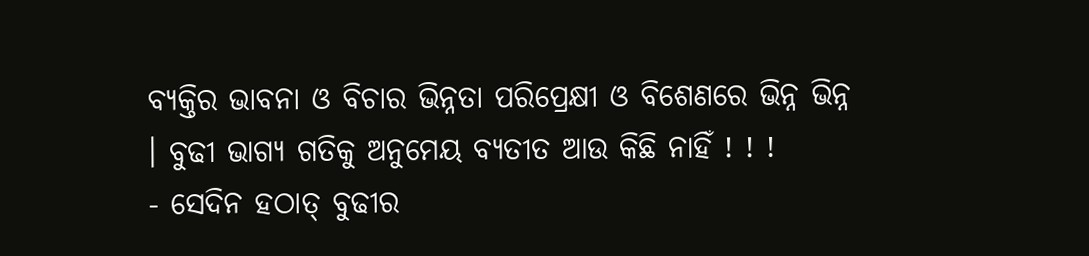ବ୍ୟକ୍ତିର ଭାବନା ଓ ବିଚାର ଭିନ୍ନତା ପରିପ୍ରେକ୍ଷୀ ଓ ବିଶେଣରେ ଭିନ୍ନ ଭିନ୍ନ । ବୁଢୀ ଭାଗ୍ୟ ଗତିକୁ ଅନୁମେୟ ବ୍ୟତୀତ ଆଉ କିଛି ନାହିଁ ! ! !
- ସେଦିନ ହଠାତ୍ ବୁଢୀର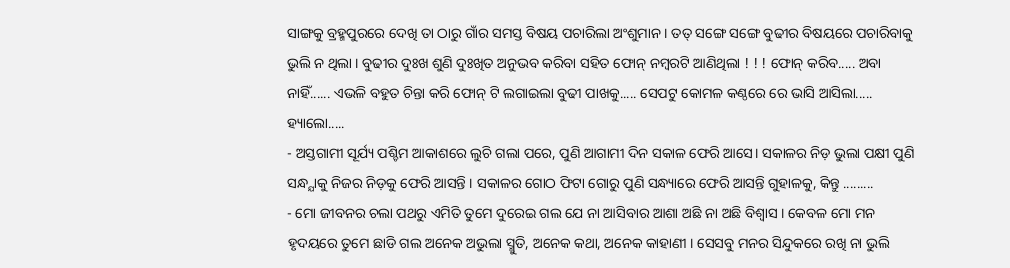ସାଙ୍ଗକୁ ବ୍ରହ୍ମପୁରରେ ଦେଖି ତା ଠାରୁ ଗାଁର ସମସ୍ତ ବିଷୟ ପଚାରିଲା ଅଂଶୁମାନ । ତତ୍ ସଙ୍ଗେ ସଙ୍ଗେ ବୁଢୀର ବିଷୟରେ ପଚାରିବାକୁ ଭୁଲି ନ ଥିଲା । ବୁଢୀର ଦୁଃଖ ଶୁଣି ଦୁଃଖିତ ଅନୁଭବ କରିବା ସହିତ ଫୋନ୍ ନମ୍ବରଟି ଆଣିଥିଲା ! ! ! ଫୋନ୍ କରିବ..... ଅବା ନାହିଁ...... ଏଭଳି ବହୁତ ଚିନ୍ତା କରି ଫୋନ୍ ଟି ଲଗାଇଲା ବୁଢୀ ପାଖକୁ..... ସେପଟୁ କୋମଳ କଣ୍ଠରେ ରେ ଭାସି ଆସିଲା..... ହ୍ୟାଲୋ.....
- ଅସ୍ତଗାମୀ ସୂର୍ଯ୍ୟ ପଶ୍ଚିମ ଆକାଶରେ ଲୁଚି ଗଲା ପରେ, ପୁଣି ଆଗାମୀ ଦିନ ସକାଳ ଫେରି ଆସେ। ସକାଳର ନିଡ଼ ଭୁଲା ପକ୍ଷୀ ପୁଣି ସନ୍ଧ୍ଯାକୁ ନିଜର ନିଡ଼କୁ ଫେରି ଆସନ୍ତି । ସକାଳର ଗୋଠ ଫିଟା ଗୋରୁ ପୁଣି ସନ୍ଧ୍ୟାରେ ଫେରି ଆସନ୍ତି ଗୁହାଳକୁ, କିନ୍ତୁ .........
- ମୋ ଜୀବନର ଚଲା ପଥରୁ ଏମିତି ତୁମେ ଦୁରେଇ ଗଲ ଯେ ନା ଆସିବାର ଆଶା ଅଛି ନା ଅଛି ବିଶ୍ୱାସ । କେବଳ ମୋ ମନ ହୃଦୟରେ ତୁମେ ଛାଡି ଗଲ ଅନେକ ଅଭୁଲା ସ୍ମୁତି, ଅନେକ କଥା, ଅନେକ କାହାଣୀ । ସେସବୁ ମନର ସିନ୍ଦୁକରେ ରଖି ନା ଭୁଲି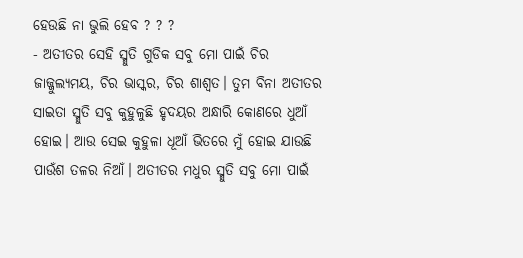ହେଉଛି ନା ଭୁଲି ହେବ ? ? ?
- ଅତୀତର ସେହି ସ୍ମୁତି ଗୁଡିକ ସବୁ ମୋ ପାଇଁ ଚିର ଜାଜ୍ଜୁଲ୍ୟମୟ, ଚିର ଭାସ୍କର, ଚିର ଶାଶ୍ୱତ। ତୁମ ବିନା ଅତୀତର ସାଇତା ସ୍ମୁତି ସବୁ କୁହୁଳୁଛି ହୃଦୟର ଅନ୍ଧାରି କୋଣରେ ଧୁଆଁ ହୋଇ। ଆଉ ସେଇ କୁହୁଳା ଧୂଆଁ ଭିତରେ ମୁଁ ହୋଇ ଯାଉଛି ପାଉଁଶ ତଳର ନିଆଁ। ଅତୀତର ମଧୁର ସ୍ମୁତି ସବୁ ମୋ ପାଇଁ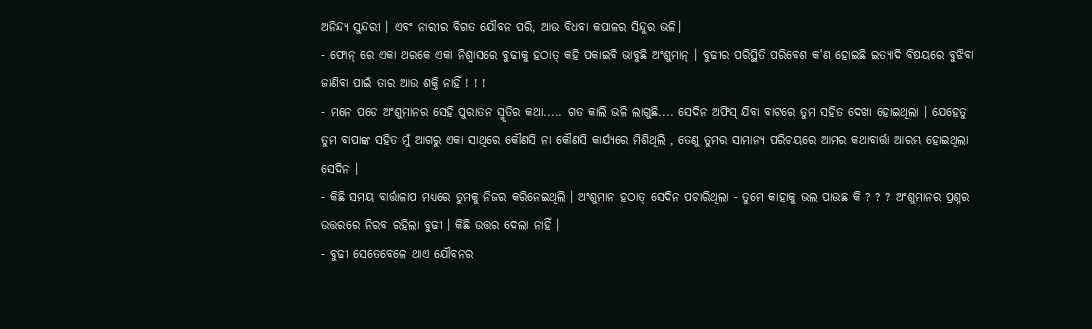ଅନିନ୍ଦ୍ୟ ସୁନ୍ଦରୀ । ଏବଂ ନାରୀର ବିଗତ ଯୌବନ ପରି, ଆଉ ବିଧବା କପାଳର ସିନ୍ଦୁର ଭଳି।
- ଫୋନ୍ ରେ ଏକା ଥରକେ ଏକା ନିଶ୍ବାସରେ ବୁଢୀକୁ ହଠାତ୍ କହି ପକାଇବି ଭାବୁଛି ଅଂଶୁମାନ୍ । ବୁଢୀର ପରିସ୍ଥିତି ପରିବେଶ କ'ଣ ହୋଇଛି ଇତ୍ୟାଦି ବିଷୟରେ ବୁଝିବା ଜାଣିବା ପାଇଁ ତାର ଆଉ ଶକ୍ତି ନାହିଁ ! ! !
- ମନେ ପଡେ ଅଂଶୁମାନର ସେହି ପୁରାତନ ସ୍ମୃତିର କଥା..... ଗତ କାଲି ଭଳି ଲାଗୁଛି.... ସେଦିନ ଅଫିସ୍ ଯିବା ବାଟରେ ତୁମ ସହିତ ଦେଖା ହୋଇଥିଲା । ଯେହେତୁ ତୁମ ବାପାଙ୍କ ସହିତ ମୁଁ ଆଗରୁ ଏକା ସାଥିରେ କୌଣସି ନା କୌଣସି କାର୍ଯ୍ୟରେ ମିଶିଥିଲି , ତେଣୁ ତୁମର ସାମାନ୍ୟ ପରିଚୟରେ ଆମର କଥାବାର୍ତ୍ତା ଆରମ୍ଭ ହୋଇଥିଲା ସେଦିନ ।
- କିଛି ସମୟ ବାର୍ତ୍ତାଳାପ ମଧ୍ୟରେ ତୁମକୁ ନିଜର କରିନେଇଥିଲି । ଅଂଶୁମାନ ହଠାତ୍ ସେଦିନ ପଚାରିଥିଲା - ତୁମେ କାହାକୁ ଭଲ ପାଉଛ କି ? ? ? ଅଂଶୁମାନର ପ୍ରଶ୍ନର ଉତ୍ତରରେ ନିରବ ରହିଲା ବୁଢୀ । କିଛି ଉତ୍ତର ଦେଲା ନାହିଁ ।
- ବୁଢୀ ସେତେବେଳେ ଥାଏ ଯୌବନର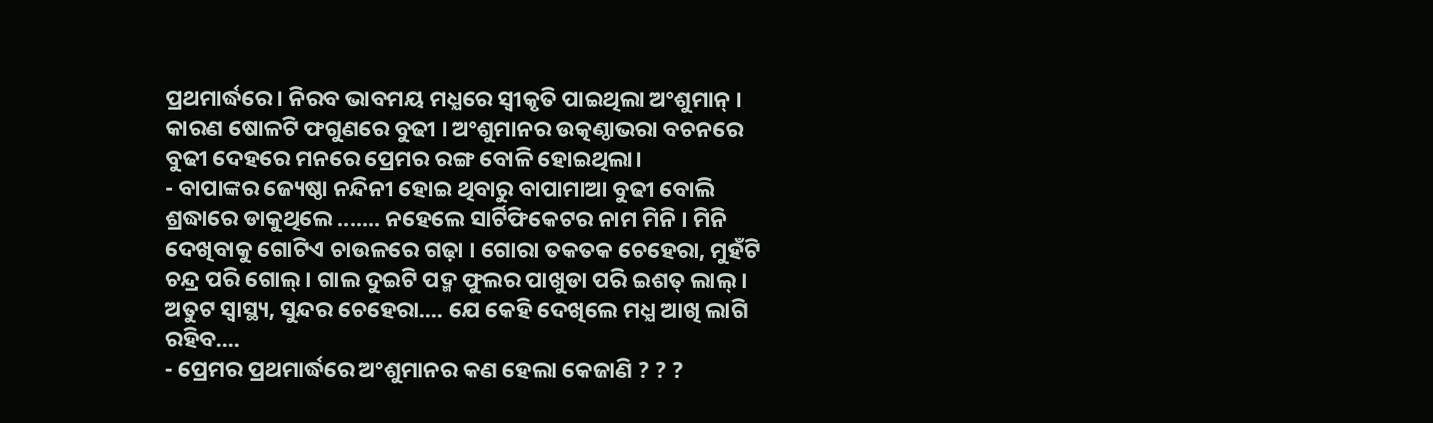ପ୍ରଥମାର୍ଦ୍ଧରେ । ନିରବ ଭାବମୟ ମଧ୍ଯରେ ସ୍ବୀକୃତି ପାଇଥିଲା ଅଂଶୁମାନ୍ । କାରଣ ଷୋଳଟି ଫଗୁଣରେ ବୁଢୀ । ଅଂଶୁମାନର ଉତ୍କଣ୍ଠାଭରା ବଚନରେ ବୁଢୀ ଦେହରେ ମନରେ ପ୍ରେମର ରଙ୍ଗ ବୋଳି ହୋଇଥିଲା।
- ବାପାଙ୍କର ଜ୍ୟେଷ୍ଠା ନନ୍ଦିନୀ ହୋଇ ଥିବାରୁ ବାପାମାଆ ବୁଢୀ ବୋଲି ଶ୍ରଦ୍ଧାରେ ଡାକୁଥିଲେ ....... ନହେଲେ ସାର୍ଟିଫିକେଟର ନାମ ମିନି । ମିନି ଦେଖିବାକୁ ଗୋଟିଏ ଚାଉଳରେ ଗଢ଼ା । ଗୋରା ତକତକ ଚେହେରା, ମୁହଁଟି ଚନ୍ଦ୍ର ପରି ଗୋଲ୍ । ଗାଲ ଦୁଇଟି ପଦ୍ମ ଫୁଲର ପାଖୁଡା ପରି ଇଶତ୍ ଲାଲ୍ । ଅତୁଟ ସ୍ବାସ୍ଥ୍ୟ, ସୁନ୍ଦର ଚେହେରା.... ଯେ କେହି ଦେଖିଲେ ମଧ୍ଯ ଆଖି ଲାଗି ରହିବ....
- ପ୍ରେମର ପ୍ରଥମାର୍ଦ୍ଧରେ ଅଂଶୁମାନର କଣ ହେଲା କେଜାଣି ? ? ?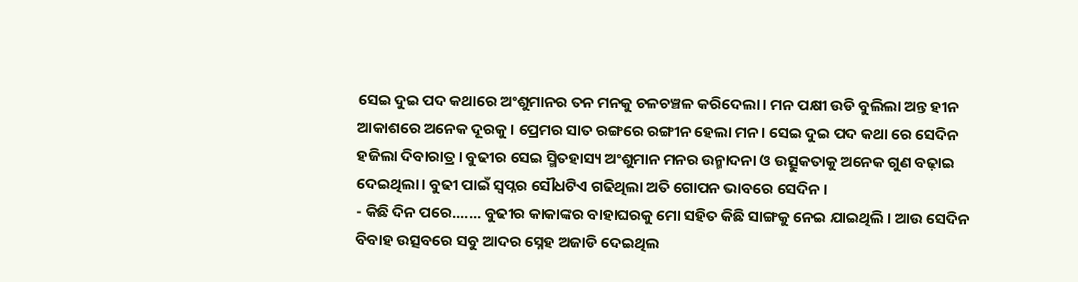ସେଇ ଦୁଇ ପଦ କଥାରେ ଅଂଶୁମାନର ତନ ମନକୁ ଚଳଚଞ୍ଚଳ କରିଦେଲା। ମନ ପକ୍ଷୀ ଉଡି ବୁଲିଲା ଅନ୍ତ ହୀନ ଆକାଶରେ ଅନେକ ଦୂରକୁ। ପ୍ରେମର ସାତ ରଙ୍ଗରେ ରଙ୍ଗୀନ ହେଲା ମନ। ସେଇ ଦୁଇ ପଦ କଥା ରେ ସେଦିନ ହଜିଲା ଦିବାରାତ୍ର। ବୁଢୀର ସେଇ ସ୍ମିତହାସ୍ୟ ଅଂଶୁମାନ ମନର ଉନ୍ମାଦନା ଓ ଉତ୍ସୁକତାକୁ ଅନେକ ଗୁଣ ବଢ଼ାଇ ଦେଇଥିଲା। ବୁଢୀ ପାଇଁ ସ୍ବପ୍ନର ସୌଧଟିଏ ଗଢିଥିଲା ଅତି ଗୋପନ ଭାବରେ ସେଦିନ ।
- କିଛି ଦିନ ପରେ....... ବୁଢୀର କାକାଙ୍କର ବାହାଘରକୁ ମୋ ସହିତ କିଛି ସାଙ୍ଗକୁ ନେଇ ଯାଇଥିଲି । ଆଉ ସେଦିନ ବିବାହ ଉତ୍ସବରେ ସବୁ ଆଦର ସ୍ନେହ ଅଜାଡି ଦେଇଥିଲ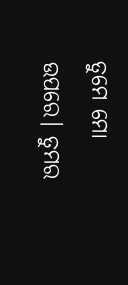ତୁମେ ମୋ ଉପରେ। ତୁମର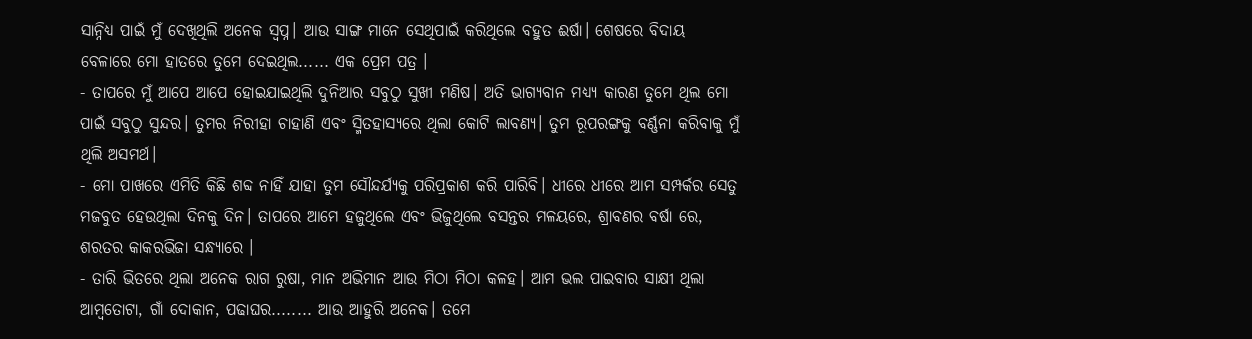ସାନ୍ନିଧ୍ୟ ପାଇଁ ମୁଁ ଦେଖିଥିଲି ଅନେକ ସ୍ବପ୍ନ। ଆଉ ସାଙ୍ଗ ମାନେ ସେଥିପାଇଁ କରିଥିଲେ ବହୁତ ଈର୍ଷା। ଶେଷରେ ବିଦାୟ ବେଳାରେ ମୋ ହାତରେ ତୁମେ ଦେଇଥିଲ...... ଏକ ପ୍ରେମ ପତ୍ର ।
- ତାପରେ ମୁଁ ଆପେ ଆପେ ହୋଇଯାଇଥିଲି ଦୁନିଆର ସବୁଠୁ ସୁଖୀ ମଣିଷ। ଅତି ଭାଗ୍ୟବାନ ମଧ୍ୟ୍ୟ କାରଣ ତୁମେ ଥିଲ ମୋ ପାଇଁ ସବୁଠୁ ସୁନ୍ଦର। ତୁମର ନିରୀହା ଚାହାଣି ଏବଂ ସ୍ମିତହାସ୍ୟରେ ଥିଲା କୋଟି ଲାବଣ୍ୟ। ତୁମ ରୂପରଙ୍ଗକୁ ବର୍ଣ୍ଣନା କରିବାକୁ ମୁଁ ଥିଲି ଅସମର୍ଥ।
- ମୋ ପାଖରେ ଏମିତି କିଛି ଶବ୍ଦ ନାହିଁ ଯାହା ତୁମ ସୌନ୍ଦର୍ଯ୍ୟକୁ ପରିପ୍ରକାଶ କରି ପାରିବି। ଧୀରେ ଧୀରେ ଆମ ସମ୍ପର୍କର ସେତୁ ମଜବୁତ ହେଉଥିଲା ଦିନକୁ ଦିନ। ତାପରେ ଆମେ ହଜୁଥିଲେ ଏବଂ ଭିଜୁଥିଲେ ବସନ୍ତର ମଳୟରେ, ଶ୍ରାବଣର ବର୍ଷା ରେ, ଶରତର କାକରଭିଜା ସନ୍ଧ୍ୟାରେ ।
- ତାରି ଭିତରେ ଥିଲା ଅନେକ ରାଗ ରୁଷା, ମାନ ଅଭିମାନ ଆଉ ମିଠା ମିଠା କଳହ। ଆମ ଭଲ ପାଇବାର ସାକ୍ଷୀ ଥିଲା ଆମ୍ବତୋଟା, ଗାଁ ଦୋକାନ, ପଢାଘର........ ଆଉ ଆହୁରି ଅନେକ। ତମେ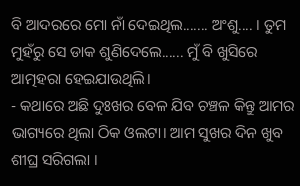ବି ଆଦରରେ ମୋ ନାଁ ଦେଇଥିଲ....... ଅଂଶୁ.... । ତୁମ ମୁହଁରୁ ସେ ଡାକ ଶୁଣିଦେଲେ...... ମୁଁ ବି ଖୁସିରେ ଆତ୍ମହରା ହେଇଯାଉଥିଲି।
- କଥାରେ ଅଛି ଦୁଃଖର ବେଳ ଯିବ ଚଞ୍ଚଳ କିନ୍ତୁ ଆମର ଭାଗ୍ୟରେ ଥିଲା ଠିକ ଓଲଟା। ଆମ ସୁଖର ଦିନ ଖୁବ ଶୀଘ୍ର ସରିଗଲା ।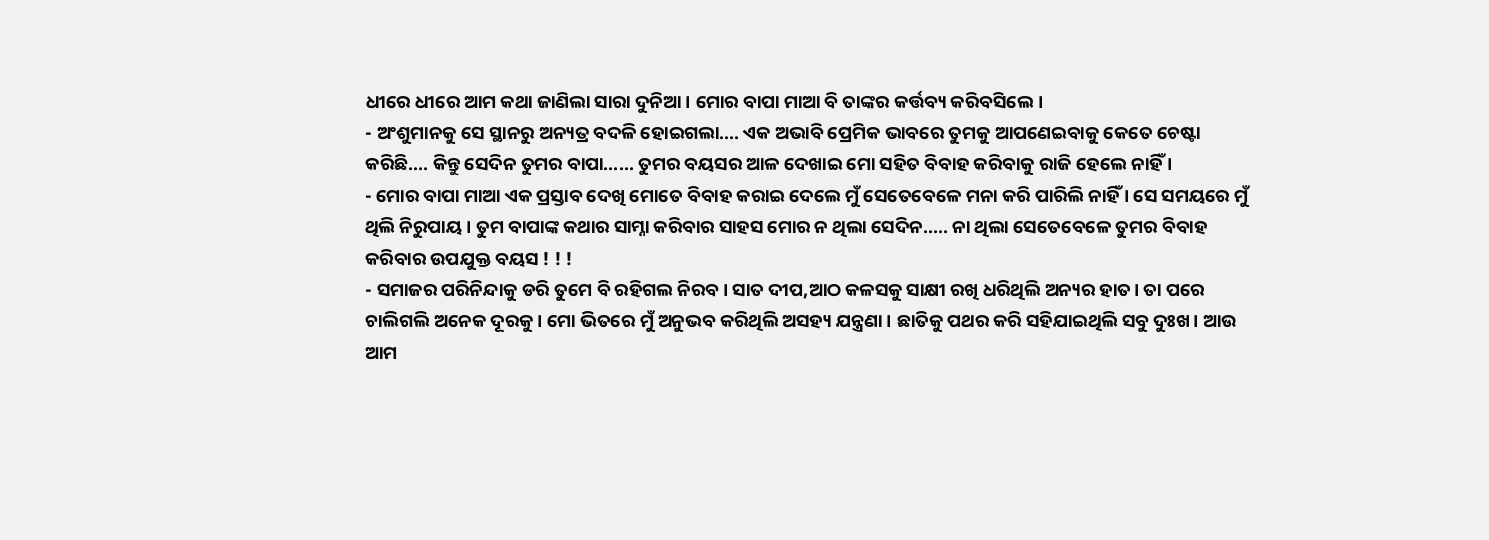ଧୀରେ ଧୀରେ ଆମ କଥା ଜାଣିଲା ସାରା ଦୁନିଆ। ମୋର ବାପା ମାଆ ବି ତାଙ୍କର କର୍ତ୍ତବ୍ୟ କରିବସିଲେ।
- ଅଂଶୁମାନକୁ ସେ ସ୍ଥାନରୁ ଅନ୍ୟତ୍ର ବଦଳି ହୋଇଗଲା.... ଏକ ଅଭାବି ପ୍ରେମିକ ଭାବରେ ତୁମକୁ ଆପଣେଇବାକୁ କେତେ ଚେଷ୍ଟା କରିଛି.... କିନ୍ତୁ ସେଦିନ ତୁମର ବାପା...... ତୁମର ବୟସର ଆଳ ଦେଖାଇ ମୋ ସହିତ ବିବାହ କରିବାକୁ ରାଜି ହେଲେ ନାହିଁ ।
- ମୋର ବାପା ମାଆ ଏକ ପ୍ରସ୍ତାବ ଦେଖି ମୋତେ ବିବାହ କରାଇ ଦେଲେ ମୁଁ ସେତେବେଳେ ମନା କରି ପାରିଲି ନାହିଁ । ସେ ସମୟରେ ମୁଁ ଥିଲି ନିରୁପାୟ । ତୁମ ବାପାଙ୍କ କଥାର ସାମ୍ନା କରିବାର ସାହସ ମୋର ନ ଥିଲା ସେଦିନ..... ନା ଥିଲା ସେତେବେଳେ ତୁମର ବିବାହ କରିବାର ଉପଯୁକ୍ତ ବୟସ ! ! !
- ସମାଜର ପରିନିନ୍ଦାକୁ ଡରି ତୁମେ ବି ରହିଗଲ ନିରବ। ସାତ ଦୀପ,ଆଠ କଳସକୁ ସାକ୍ଷୀ ରଖି ଧରିଥିଲି ଅନ୍ୟର ହାତ। ତା ପରେ ଚାଲିଗଲି ଅନେକ ଦୂରକୁ। ମୋ ଭିତରେ ମୁଁ ଅନୁଭବ କରିଥିଲି ଅସହ୍ୟ ଯନ୍ତ୍ରଣା। ଛାତିକୁ ପଥର କରି ସହିଯାଇଥିଲି ସବୁ ଦୁଃଖ। ଆଉ ଆମ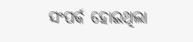ସଂପର୍କ ହୋଇଥିଲା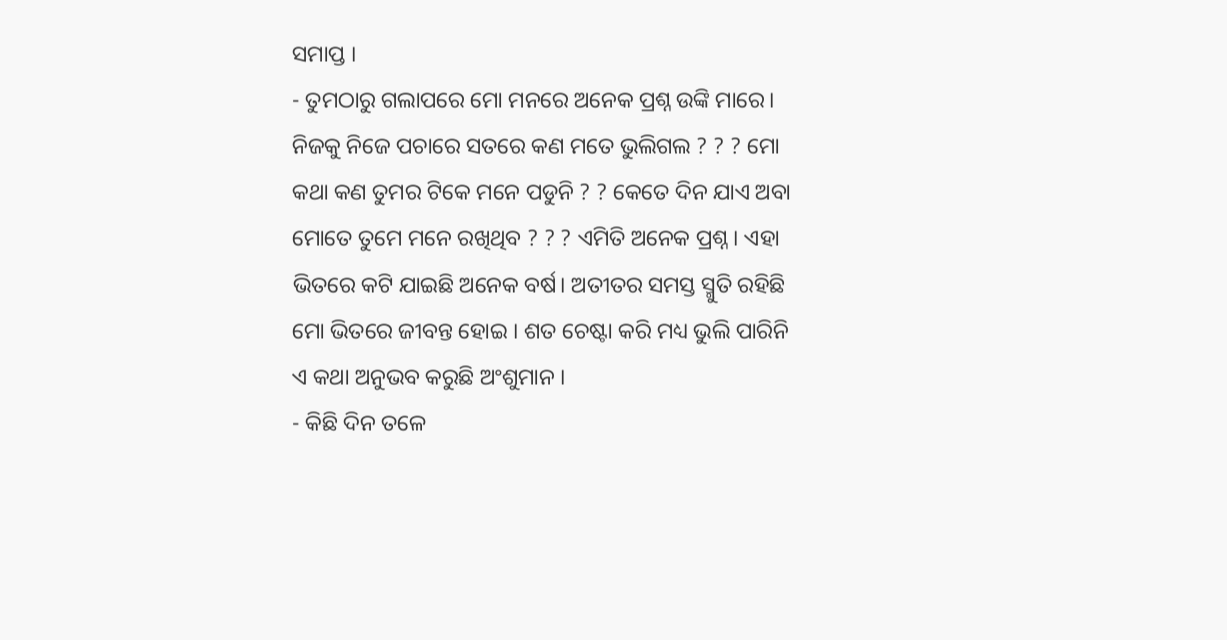ସମାପ୍ତ ।
- ତୁମଠାରୁ ଗଲାପରେ ମୋ ମନରେ ଅନେକ ପ୍ରଶ୍ନ ଉଙ୍କି ମାରେ। ନିଜକୁ ନିଜେ ପଚାରେ ସତରେ କଣ ମତେ ଭୁଲିଗଲ ? ? ? ମୋ କଥା କଣ ତୁମର ଟିକେ ମନେ ପଡୁନି ? ? କେତେ ଦିନ ଯାଏ ଅବା ମୋତେ ତୁମେ ମନେ ରଖିଥିବ ? ? ? ଏମିତି ଅନେକ ପ୍ରଶ୍ନ। ଏହା ଭିତରେ କଟି ଯାଇଛି ଅନେକ ବର୍ଷ। ଅତୀତର ସମସ୍ତ ସ୍ମୁତି ରହିଛି ମୋ ଭିତରେ ଜୀବନ୍ତ ହୋଇ । ଶତ ଚେଷ୍ଟା କରି ମଧ୍ୟ ଭୁଲି ପାରିନି ଏ କଥା ଅନୁଭବ କରୁଛି ଅଂଶୁମାନ ।
- କିଛି ଦିନ ତଳେ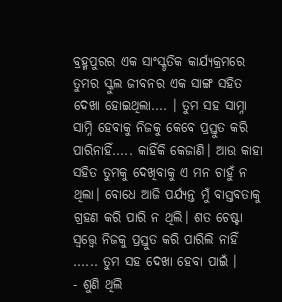ବ୍ରହ୍ମପୁରର ଏକ ସାଂସ୍କୃତିକ କାର୍ଯ୍ୟକ୍ରମରେ ତୁମର ସ୍କୁଲ ଜୀବନର ଏକ ସାଙ୍ଗ ସହିତ ଦେଖା ହୋଇଥିଲା.... । ତୁମ ସହ ସାମ୍ନା ସାମ୍ନି ହେବାକୁ ନିଜକୁ କେବେ ପ୍ରସ୍ତୁତ କରି ପାରିନାହିଁ..... କାହିଁକି କେଜାଣି। ଆଉ କାହା ସହିତ ତୁମକୁ ଦେଖିବାକୁ ଏ ମନ ଚାହୁଁ ନ ଥିଲା। ବୋଧେ ଆଜି ପର୍ଯ୍ୟନ୍ତ ମୁଁ ବାସ୍ତବତାକୁ ଗ୍ରହଣ କରି ପାରି ନ ଥିଲି। ଶତ ଚେଷ୍ଟା ସ୍ୱତ୍ତ୍ୱେ ନିଜକୁ ପ୍ରସ୍ତୁତ କରି ପାରିଲି ନାହିଁ ...... ତୁମ ସହ ଦେଖା ହେବା ପାଇଁ ।
- ଶୁଣି ଥିଲି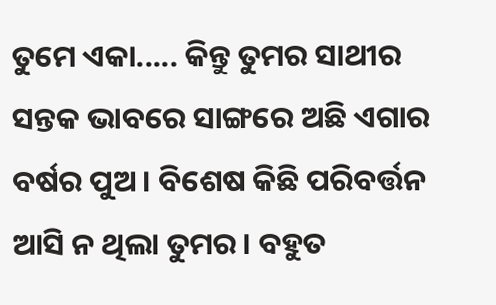ତୁମେ ଏକା..... କିନ୍ତୁ ତୁମର ସାଥୀର ସନ୍ତକ ଭାବରେ ସାଙ୍ଗରେ ଅଛି ଏଗାର ବର୍ଷର ପୁଅ । ବିଶେଷ କିଛି ପରିବର୍ତ୍ତନ ଆସି ନ ଥିଲା ତୁମର। ବହୁତ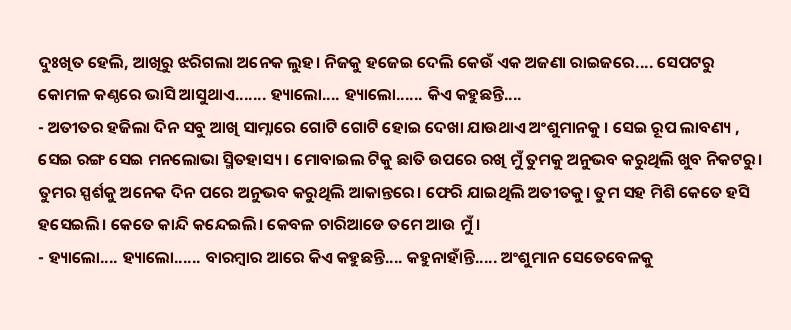ଦୁଃଖିତ ହେଲି, ଆଖିରୁ ଝରିଗଲା ଅନେକ ଲୁହ। ନିଜକୁ ହଜେଇ ଦେଲି କେଉଁ ଏକ ଅଜଣା ରାଇଜରେ.... ସେପଟରୁ କୋମଳ କଣ୍ଠରେ ଭାସି ଆସୁଥାଏ....... ହ୍ୟାଲୋ.... ହ୍ୟାଲୋ...... କିଏ କହୁଛନ୍ତି....
- ଅତୀତର ହଜିଲା ଦିନ ସବୁ ଆଖି ସାମ୍ନାରେ ଗୋଟି ଗୋଟି ହୋଇ ଦେଖା ଯାଉଥାଏ ଅଂଶୁମାନକୁ । ସେଇ ରୂପ ଲାବଣ୍ୟ , ସେଇ ରଙ୍ଗ ସେଇ ମନଲୋଭା ସ୍ମିତହାସ୍ୟ। ମୋବାଇଲ ଟିକୁ ଛାତି ଉପରେ ରଖି ମୁଁ ତୁମକୁ ଅନୁଭବ କରୁଥିଲି ଖୁବ ନିକଟରୁ। ତୁମର ସ୍ପର୍ଶକୁ ଅନେକ ଦିନ ପରେ ଅନୁଭବ କରୁଥିଲି ଆକାନ୍ତରେ। ଫେରି ଯାଇଥିଲି ଅତୀତକୁ। ତୁମ ସହ ମିଶି କେତେ ହସି ହସେଇଲି। କେତେ କାନ୍ଦି କନ୍ଦେଇଲି। କେବଳ ଚାରିଆଡେ ତମେ ଆଉ ମୁଁ ।
- ହ୍ୟାଲୋ.... ହ୍ୟାଲୋ...... ବାରମ୍ବାର ଆରେ କିଏ କହୁଛନ୍ତି.... କହୁନାହାଁନ୍ତି..... ଅଂଶୁମାନ ସେତେବେଳକୁ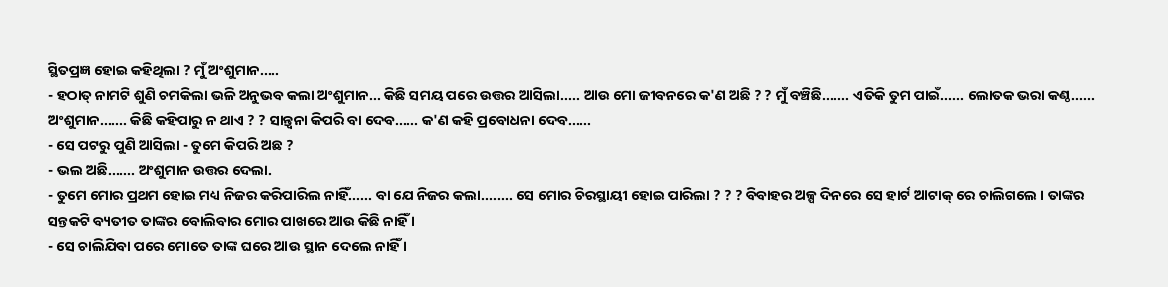ସ୍ଥିତପ୍ରଜ୍ଞ ହୋଇ କହିଥିଲା ? ମୁଁ ଅଂଶୁମାନ.....
- ହଠାତ୍ ନାମଟି ଶୁଣି ଚମକିଲା ଭଳି ଅନୁଭବ କଲା ଅଂଶୁମାନ... କିଛି ସମୟ ପରେ ଉତ୍ତର ଆସିଲା..... ଆଉ ମୋ ଜୀବନରେ କ'ଣ ଅଛି ? ? ମୁଁ ବଞ୍ଚିଛି....... ଏତିକି ତୁମ ପାଇଁ...... ଲୋତକ ଭରା କଣ୍ଠ...... ଅଂଶୁମାନ....... କିଛି କହିପାରୁ ନ ଥାଏ ? ? ସାନ୍ତ୍ବନା କିପରି ବା ଦେବ...... କ'ଣ କହି ପ୍ରବୋଧନା ଦେବ......
- ସେ ପଟରୁ ପୁଣି ଆସିଲା - ତୁମେ କିପରି ଅଛ ?
- ଭଲ ଅଛି....... ଅଂଶୁମାନ ଉତ୍ତର ଦେଲା.
- ତୁମେ ମୋର ପ୍ରଥମ ହୋଇ ମଧ୍ୟ ନିଜର କରିପାରିଲ ନାହିଁ...... ବା ଯେ ନିଜର କଲା........ ସେ ମୋର ଚିରସ୍ଥାୟୀ ହୋଇ ପାରିଲା ? ? ? ବିବାହର ଅଳ୍ପ ଦିନରେ ସେ ହାର୍ଟ ଆଟାକ୍ ରେ ଚାଲିଗଲେ । ତାଙ୍କର ସନ୍ତକଟି ବ୍ୟତୀତ ତାଙ୍କର ବୋଲିବାର ମୋର ପାଖରେ ଆଉ କିଛି ନାହିଁ ।
- ସେ ଚାଲିଯିବା ପରେ ମୋତେ ତାଙ୍କ ଘରେ ଆଉ ସ୍ଥାନ ଦେଲେ ନାହିଁ ।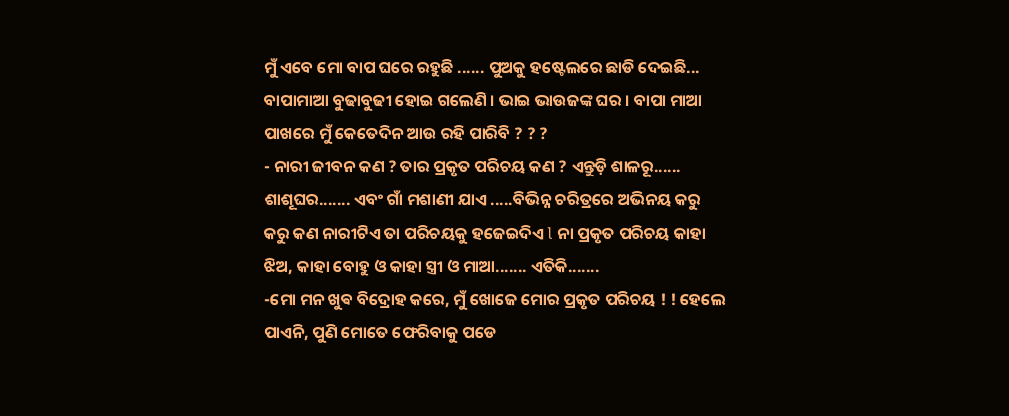ମୁଁ ଏବେ ମୋ ବାପ ଘରେ ରହୁଛି ...... ପୁଅକୁ ହଷ୍ଟେଲରେ ଛାଡି ଦେଇଛି... ବାପାମାଆ ବୁଢାବୁଢୀ ହୋଇ ଗଲେଣି । ଭାଇ ଭାଉଜଙ୍କ ଘର । ବାପା ମାଆ ପାଖରେ ମୁଁ କେତେଦିନ ଆଉ ରହି ପାରିବି ? ? ?
- ନାରୀ ଜୀବନ କଣ ? ତାର ପ୍ରକୃତ ପରିଚୟ କଣ ? ଏନ୍ତୁଡ଼ି ଶାଳରୂ...... ଶାଶୂଘର....... ଏବଂ ଗାଁ ମଶାଣୀ ଯାଏ .....ବିଭିନ୍ନ ଚରିତ୍ରରେ ଅଭିନୟ କରୁ କରୁ କଣ ନାରୀଟିଏ ତା ପରିଚୟକୁ ହଜେଇଦିଏ l ନା ପ୍ରକୃତ ପରିଚୟ କାହା ଝିଅ, କାହା ବୋହୁ ଓ କାହା ସ୍ତ୍ରୀ ଓ ମାଆ....... ଏତିକି.......
-ମୋ ମନ ଖୁଵ ବିଦ୍ରୋହ କରେ, ମୁଁ ଖୋଜେ ମୋର ପ୍ରକୃତ ପରିଚୟ ! ! ହେଲେ ପାଏନି, ପୁଣି ମୋତେ ଫେରିବାକୁ ପଡେ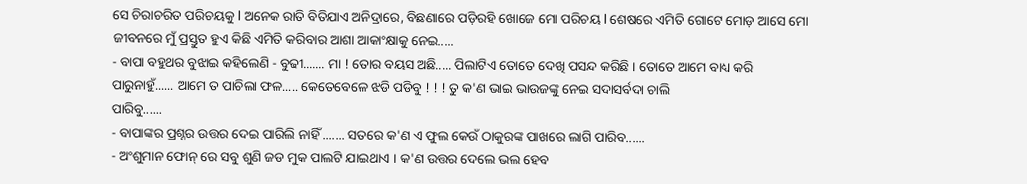ସେ ଚିରାଚରିତ ପରିଚୟକୁ l ଅନେକ ରାତି ବିତିଯାଏ ଅନିଦ୍ରାରେ, ବିଛଣାରେ ପଡ଼ିରହି ଖୋଜେ ମୋ ପରିଚୟ l ଶେଷରେ ଏମିତି ଗୋଟେ ମୋଡ଼ ଆସେ ମୋ ଜୀବନରେ ମୁଁ ପ୍ରସ୍ତୁତ ହୁଏ କିଛି ଏମିତି କରିବାର ଆଶା ଆକାଂକ୍ଷାକୁ ନେଇ.....
- ବାପା ବହୁଥର ବୁଝାଇ କହିଲେଣି - ବୁଢୀ....... ମା ! ତୋର ବୟସ ଅଛି..... ପିଲାଟିଏ ତୋତେ ଦେଖି ପସନ୍ଦ କରିଛି । ତୋତେ ଆମେ ବାଧ୍ୟ କରି ପାରୁନାହୁଁ...... ଆମେ ତ ପାଚିଲା ଫଳ..... କେତେବେଳେ ଝଡି ପଡିବୁ ! ! ! ତୁ କ'ଣ ଭାଇ ଭାଉଜଙ୍କୁ ନେଇ ସଦାସର୍ବଦା ଚାଲି
ପାରିବୁ......
- ବାପାଙ୍କର ପ୍ରଶ୍ନର ଉତ୍ତର ଦେଇ ପାରିଲି ନାହିଁ ....... ସତରେ କ'ଣ ଏ ଫୁଲ କେଉଁ ଠାକୁରଙ୍କ ପାଖରେ ଲାଗି ପାରିବ......
- ଅଂଶୁମାନ ଫୋନ୍ ରେ ସବୁ ଶୁଣି ଜଡ ମୁକ ପାଲଟି ଯାଇଥାଏ । କ'ଣ ଉତ୍ତର ଦେଲେ ଭଲ ହେବ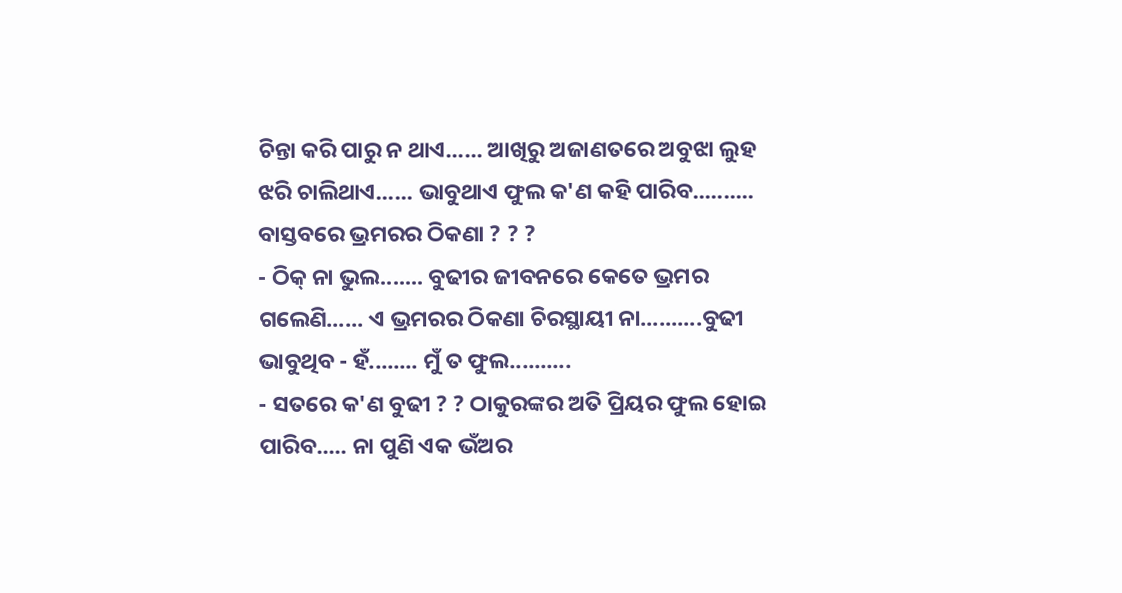ଚିନ୍ତା କରି ପାରୁ ନ ଥାଏ...... ଆଖିରୁ ଅଜାଣତରେ ଅବୁଝା ଲୁହ ଝରି ଚାଲିଥାଏ...... ଭାବୁଥାଏ ଫୁଲ କ'ଣ କହି ପାରିବ.......... ବାସ୍ତବରେ ଭ୍ରମରର ଠିକଣା ? ? ?
- ଠିକ୍ ନା ଭୁଲ....... ବୁଢୀର ଜୀବନରେ କେତେ ଭ୍ରମର ଗଲେଣି...... ଏ ଭ୍ରମରର ଠିକଣା ଚିରସ୍ଥାୟୀ ନା..........ବୁଢୀ ଭାବୁଥିବ - ହଁ........ ମୁଁ ତ ଫୁଲ..........
- ସତରେ କ'ଣ ବୁଢୀ ? ? ଠାକୁରଙ୍କର ଅତି ପ୍ରିୟର ଫୁଲ ହୋଇ ପାରିବ..... ନା ପୁଣି ଏକ ଭଁଅର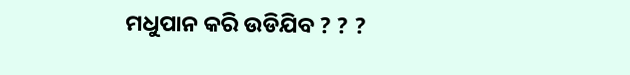ମଧୁପାନ କରି ଉଡିଯିବ ? ? ?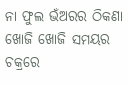ନା ଫୁଲ ଭଁଅରର ଠିକଣା ଖୋଜି ଖୋଜି ସମୟର ଚକ୍ରରେ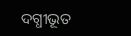ଦଗ୍ଧୀଭୂତ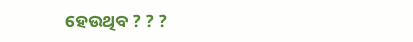ହେଉଥିବ ? ? ?